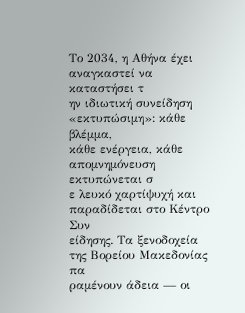Το 2034, η Αθήνα έχει αναγκαστεί να καταστήσει τ
ην ιδιωτική συνείδηση «εκτυπώσιμη»: κάθε βλέμμα,
κάθε ενέργεια, κάθε απομνημόνευση εκτυπώνεται σ
ε λευκό χαρτίψυχή και παραδίδεται στο Κέντρο Συν
είδησης. Τα ξενοδοχεία της Βορείου Μακεδονίας πα
ραμένουν άδεια — οι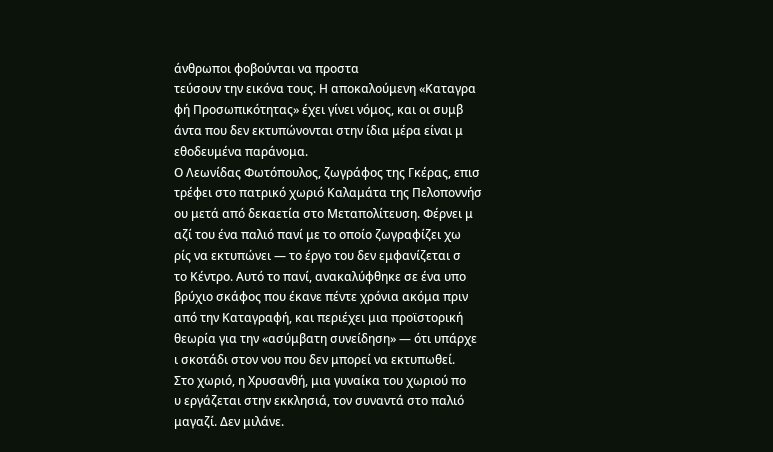άνθρωποι φοβούνται να προστα
τεύσουν την εικόνα τους. Η αποκαλούμενη «Καταγρα
φή Προσωπικότητας» έχει γίνει νόμος, και οι συμβ
άντα που δεν εκτυπώνονται στην ίδια μέρα είναι μ
εθοδευμένα παράνομα.
Ο Λεωνίδας Φωτόπουλος, ζωγράφος της Γκέρας, επισ
τρέφει στο πατρικό χωριό Καλαμάτα της Πελοποννήσ
ου μετά από δεκαετία στο Μεταπολίτευση. Φέρνει μ
αζί του ένα παλιό πανί με το οποίο ζωγραφίζει χω
ρίς να εκτυπώνει — το έργο του δεν εμφανίζεται σ
το Κέντρο. Αυτό το πανί, ανακαλύφθηκε σε ένα υπο
βρύχιο σκάφος που έκανε πέντε χρόνια ακόμα πριν
από την Καταγραφή, και περιέχει μια προϊστορική
θεωρία για την «ασύμβατη συνείδηση» — ότι υπάρχε
ι σκοτάδι στον νου που δεν μπορεί να εκτυπωθεί.
Στο χωριό, η Χρυσανθή, μια γυναίκα του χωριού πο
υ εργάζεται στην εκκλησιά, τον συναντά στο παλιό
μαγαζί. Δεν μιλάνε.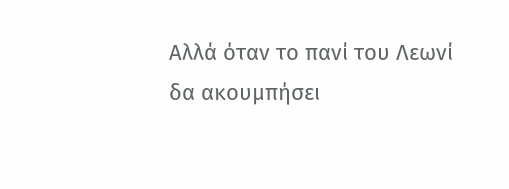Αλλά όταν το πανί του Λεωνί
δα ακουμπήσει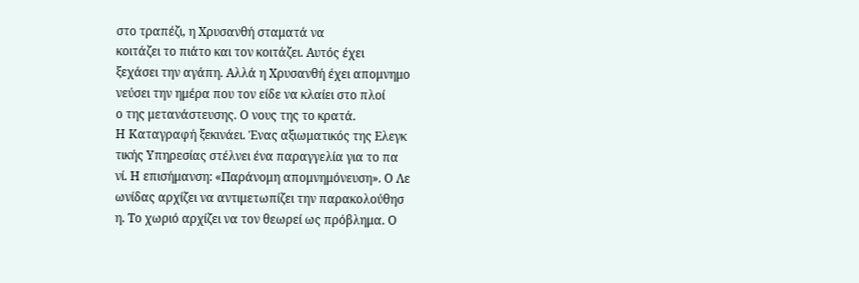στο τραπέζι, η Χρυσανθή σταματά να
κοιτάζει το πιάτο και τον κοιτάζει. Αυτός έχει
ξεχάσει την αγάπη. Αλλά η Χρυσανθή έχει απομνημο
νεύσει την ημέρα που τον είδε να κλαίει στο πλοί
ο της μετανάστευσης. Ο νους της το κρατά.
Η Καταγραφή ξεκινάει. Ένας αξιωματικός της Ελεγκ
τικής Υπηρεσίας στέλνει ένα παραγγελία για το πα
νί. Η επισήμανση: «Παράνομη απομνημόνευση». Ο Λε
ωνίδας αρχίζει να αντιμετωπίζει την παρακολούθησ
η. Το χωριό αρχίζει να τον θεωρεί ως πρόβλημα. Ο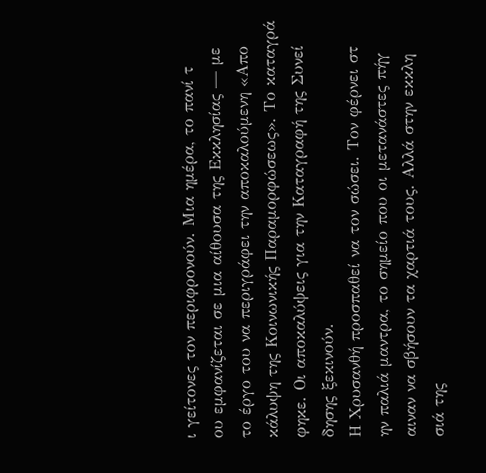ι γείτονες τον περιφρονούν. Μια ημέρα, το πανί τ
ου εμφανίζεται σε μια αίθουσα της Εκκλησίας — με
το έργο του να περιγράφει την αποκαλούμενη «Απο
κάλυψη της Κοινωνικής Παραμορφώσεως». Το καταγρά
φηκε. Οι αποκαλύψεις για την Καταγραφή της Συνεί
δησης ξεκινούν.
Η Χρυσανθή προσπαθεί να τον σώσει. Τον φέρνει στ
ην παλιά μαντρα, το σημείο που οι μετανάστες πήγ
αιναν να σβήσουν τα χαρτιά τους. Αλλά στην εκκλη
σιά της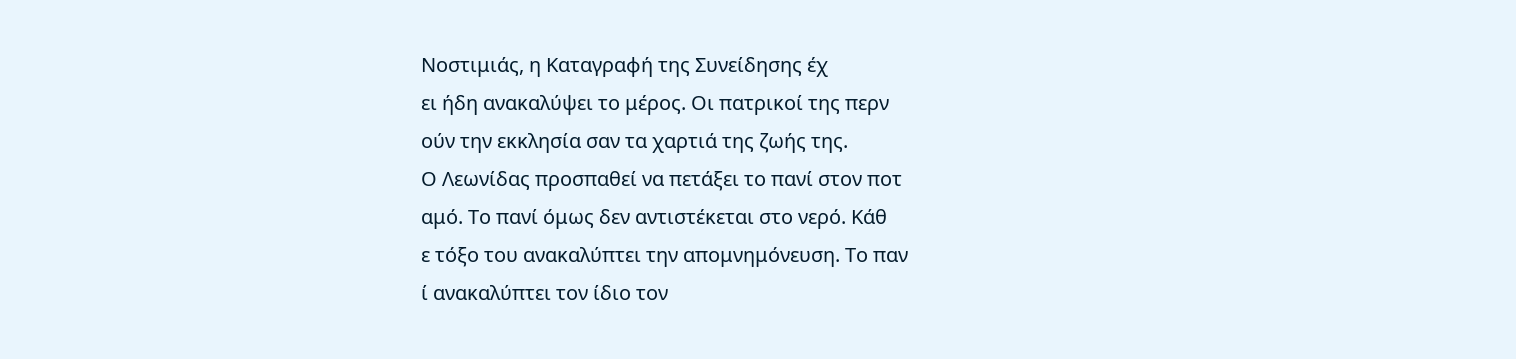Νοστιμιάς, η Καταγραφή της Συνείδησης έχ
ει ήδη ανακαλύψει το μέρος. Οι πατρικοί της περν
ούν την εκκλησία σαν τα χαρτιά της ζωής της.
Ο Λεωνίδας προσπαθεί να πετάξει το πανί στον ποτ
αμό. Το πανί όμως δεν αντιστέκεται στο νερό. Κάθ
ε τόξο του ανακαλύπτει την απομνημόνευση. Το παν
ί ανακαλύπτει τον ίδιο τον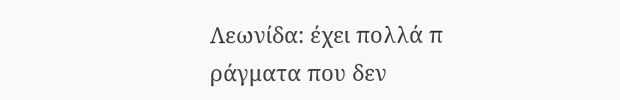Λεωνίδα: έχει πολλά π
ράγματα που δεν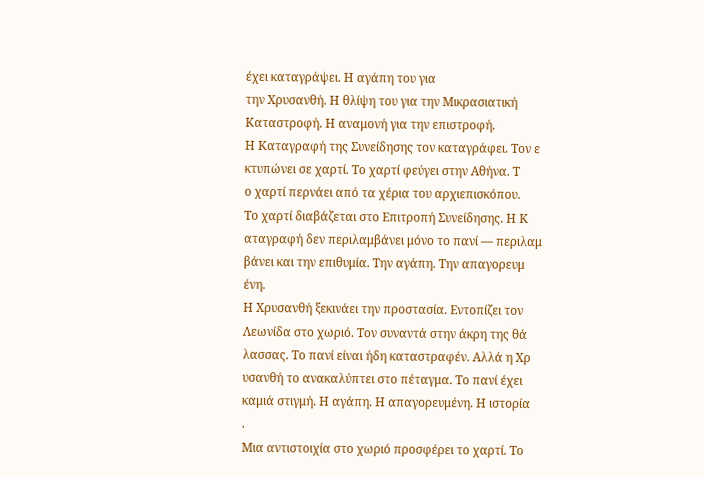έχει καταγράψει. Η αγάπη του για
την Χρυσανθή. Η θλίψη του για την Μικρασιατική
Καταστροφή. Η αναμονή για την επιστροφή.
Η Καταγραφή της Συνείδησης τον καταγράφει. Τον ε
κτυπώνει σε χαρτί. Το χαρτί φεύγει στην Αθήνα. Τ
ο χαρτί περνάει από τα χέρια του αρχιεπισκόπου.
Το χαρτί διαβάζεται στο Επιτροπή Συνείδησης. Η Κ
αταγραφή δεν περιλαμβάνει μόνο το πανί — περιλαμ
βάνει και την επιθυμία. Την αγάπη. Την απαγορευμ
ένη.
Η Χρυσανθή ξεκινάει την προστασία. Εντοπίζει τον
Λεωνίδα στο χωριό. Τον συναντά στην άκρη της θά
λασσας. Το πανί είναι ήδη καταστραφέν. Αλλά η Χρ
υσανθή το ανακαλύπτει στο πέταγμα. Το πανί έχει
καμιά στιγμή. Η αγάπη. Η απαγορευμένη. Η ιστορία
.
Μια αντιστοιχία στο χωριό προσφέρει το χαρτί. Το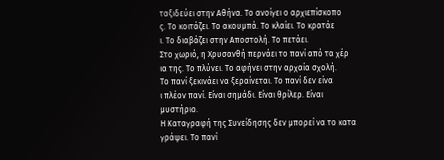ταξιδεύει στην Αθήνα. Το ανοίγει ο αρχιεπίσκοπο
ς. Το κοιτάζει. Το ακουμπά. Το κλαίει. Το κρατάε
ι. Το διαβάζει στην Αποστολή. Το πετάει.
Στο χωριό, η Χρυσανθή περνάει το πανί από τα χέρ
ια της. Το πλύνει. Το αφήνει στην αρχαία σχολή.
Το πανί ξεκινάει να ξεραίνεται. Το πανί δεν είνα
ι πλέον πανί. Είναι σημάδι. Είναι θρίλερ. Είναι
μυστήριο.
Η Καταγραφή της Συνείδησης δεν μπορεί να το κατα
γράψει. Το πανί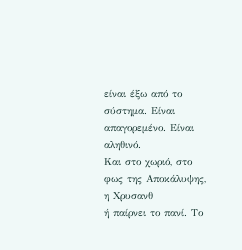είναι έξω από το σύστημα. Είναι
απαγορεμένο. Είναι αληθινό.
Και στο χωριό, στο φως της Αποκάλυψης, η Χρυσανθ
ή παίρνει το πανί. Το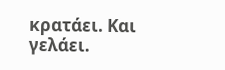κρατάει. Και γελάει.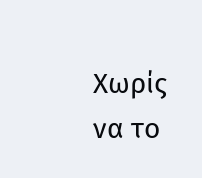Χωρίς
να το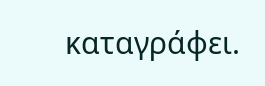καταγράφει.